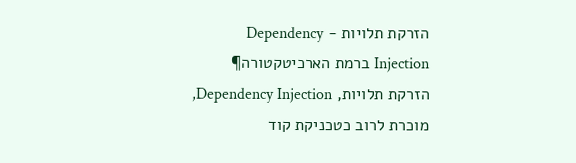הזרקת תלויות - Dependency Injection ברמת הארכיטקטורה¶
הזרקת תלויות, Dependency Injection, מוכרת לרוב כטכניקת קוד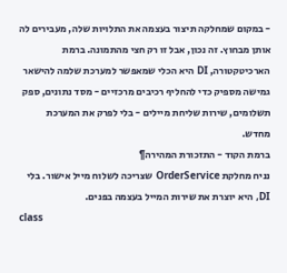- במקום שמחלקה תיצור בעצמה את התלויות שלה, מעבירים לה אותן מבחוץ. זה נכון, אבל זו רק חצי מהתמונה. ברמת הארכיטקטורה, DI היא הכלי שמאפשר למערכת שלמה להישאר גמישה מספיק כדי להחליף רכיבים מרכזיים - מסד נתונים, ספק תשלומים, שירות שליחת מיילים - בלי לפרק את המערכת מחדש.
ברמת הקוד - התזכורת המהירה¶
נניח מחלקת OrderService שצריכה לשלוח מייל אישור. בלי DI, היא יוצרת את שירות המייל בעצמה בפנים.
class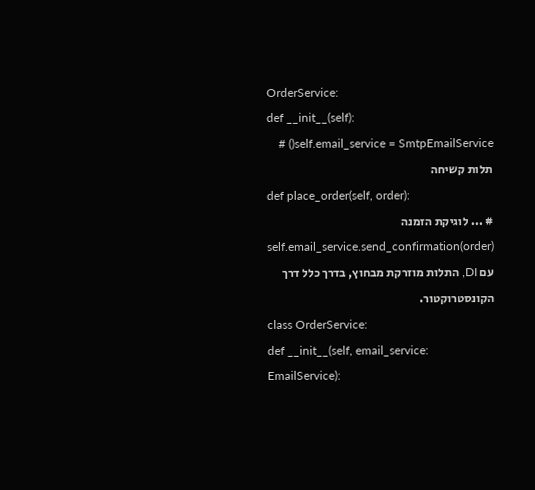OrderService:
def __init__(self):
self.email_service = SmtpEmailService() # תלות קשיחה
def place_order(self, order):
# ... לוגיקת הזמנה
self.email_service.send_confirmation(order)
עם DI, התלות מוזרקת מבחוץ, בדרך כלל דרך הקונסטרוקטור.
class OrderService:
def __init__(self, email_service: EmailService):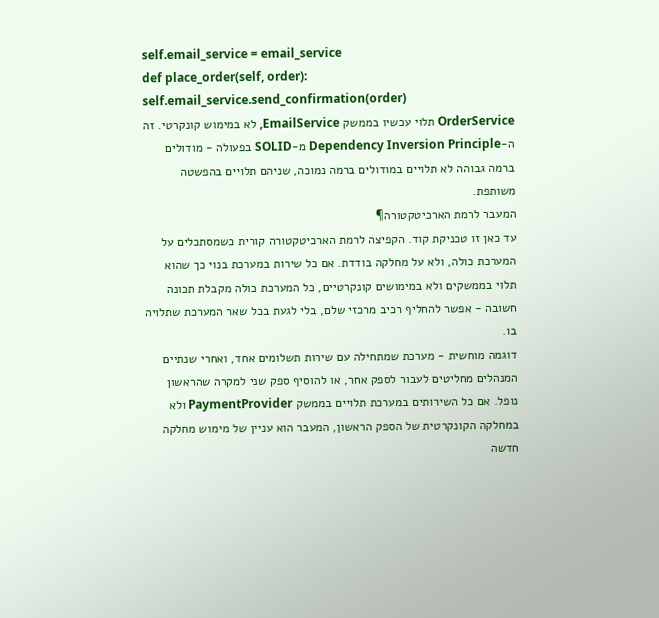self.email_service = email_service
def place_order(self, order):
self.email_service.send_confirmation(order)
OrderService תלוי עכשיו בממשק EmailService, לא במימוש קונקרטי. זה ה-Dependency Inversion Principle מ-SOLID בפעולה - מודולים ברמה גבוהה לא תלויים במודולים ברמה נמוכה, שניהם תלויים בהפשטה משותפת.
המעבר לרמת הארכיטקטורה¶
עד כאן זו טכניקת קוד. הקפיצה לרמת הארכיטקטורה קורית כשמסתכלים על המערכת כולה, ולא על מחלקה בודדת. אם כל שירות במערכת בנוי כך שהוא תלוי בממשקים ולא במימושים קונקרטיים, כל המערכת כולה מקבלת תכונה חשובה - אפשר להחליף רכיב מרכזי שלם, בלי לגעת בכל שאר המערכת שתלויה בו.
דוגמה מוחשית - מערכת שמתחילה עם שירות תשלומים אחד, ואחרי שנתיים המנהלים מחליטים לעבור לספק אחר, או להוסיף ספק שני למקרה שהראשון נופל. אם כל השירותים במערכת תלויים בממשק PaymentProvider ולא במחלקה הקונקרטית של הספק הראשון, המעבר הוא עניין של מימוש מחלקה חדשה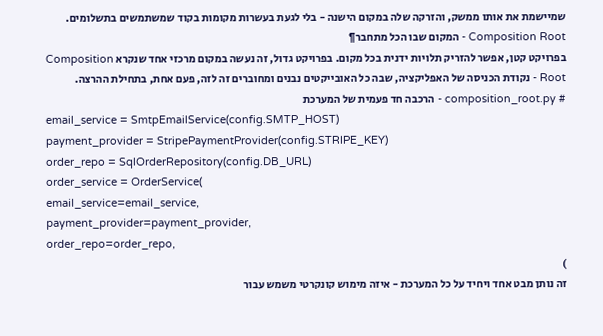שמיישמת את אותו ממשק, והזרקה שלה במקום הישנה - בלי לגעת בעשרות מקומות בקוד שמשתמשים בתשלומים.
Composition Root - המקום שבו הכל מתחבר¶
בפרויקט קטן, אפשר להזריק תלויות ידנית בכל מקום. בפרויקט גדול, זה נעשה במקום מרכזי אחד שנקרא Composition Root - נקודת הכניסה של האפליקציה, שבה כל האובייקטים נבנים ומחוברים זה לזה, פעם אחת, בתחילת ההרצה.
# composition_root.py - הרכבה חד פעמית של המערכת
email_service = SmtpEmailService(config.SMTP_HOST)
payment_provider = StripePaymentProvider(config.STRIPE_KEY)
order_repo = SqlOrderRepository(config.DB_URL)
order_service = OrderService(
email_service=email_service,
payment_provider=payment_provider,
order_repo=order_repo,
)
זה נותן מבט אחד ויחיד על כל המערכת - איזה מימוש קונקרטי משמש עבור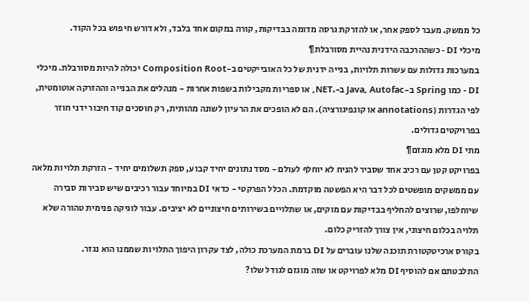כל ממשק. מעבר לספק אחר, או להזרקת גרסה מדומה בבדיקות, קורה במקום אחד בלבד, ולא דורש חיפוש בכל הקוד.
מיכלי DI - כשההרכבה הידנית נהיית מסורבלת¶
במערכות גדולות עם עשרות תלויות, בנייה ידנית של כל האובייקטים ב-Composition Root יכולה להיות מסורבלת. מיכלי DI - כמו Spring ב-Java, Autofac ב-.NET, או ספריות מקבילות בשפות אחרות - מנהלים את הבנייה וההזרקה אוטומטית, לפי הגדרות (annotations או קונפיגורציה). הם לא הופכים את הרעיון לשונה מהותית, רק חוסכים קוד חיבור ידני חוזר בפרויקטים גדולים.
מתי DI מלא מוגזם¶
בפרויקט קטן עם רכיב אחד שסביר להניח לא יוחלף לעולם - מסד נתונים יחיד קבוע, ספק תשלומים יחיד - הזרקת תלויות מלאה עם ממשקים מופשטים לכל דבר היא הפשטה מוקדמת. הכלל הפרקטי - כדאי DI במיוחד עבור רכיבים שיש סבירות סבירה שיוחלפו, שרוצים להחליף בבדיקות עם מוקים, או שתלויים בשירותים חיצוניים לא יציבים. עבור לוגיקה פנימית טהורה שלא תלויה בכלום חיצוני, אין צורך להזריק כלום.
בקורס ארכיטקטורת תוכנה שלנו עוברים על DI ברמת המערכת כולה, לצד עקרון היפוך התלויות שממנו הוא נגזר.
התלבטתם אם להוסיף DI מלא לפרויקט או שזה מוגזם לגודל שלו?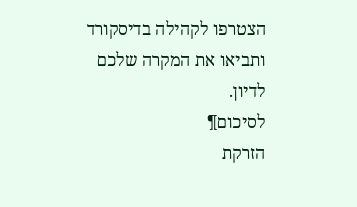הצטרפו לקהילה בדיסקורד ותביאו את המקרה שלכם לדיון.
לסיכום¶
הזרקת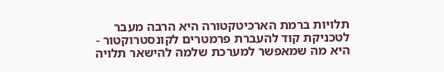תלויות ברמת הארכיטקטורה היא הרבה מעבר לטכניקת קוד להעברת פרמטרים לקונסטרוקטור - היא מה שמאפשר למערכת שלמה להישאר תלויה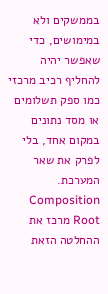בממשקים ולא במימושים, כדי שאפשר יהיה להחליף רכיב מרכזי כמו ספק תשלומים או מסד נתונים במקום אחד, בלי לפרק את שאר המערכת. Composition Root מרכז את ההחלטה הזאת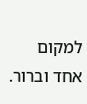למקום אחד וברור.